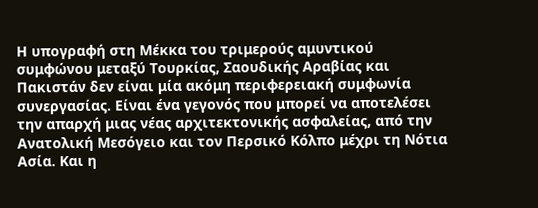Η υπογραφή στη Μέκκα του τριμερούς αμυντικού συμφώνου μεταξύ Τουρκίας, Σαουδικής Αραβίας και Πακιστάν δεν είναι μία ακόμη περιφερειακή συμφωνία συνεργασίας. Είναι ένα γεγονός που μπορεί να αποτελέσει την απαρχή μιας νέας αρχιτεκτονικής ασφαλείας, από την Ανατολική Μεσόγειο και τον Περσικό Κόλπο μέχρι τη Νότια Ασία. Και η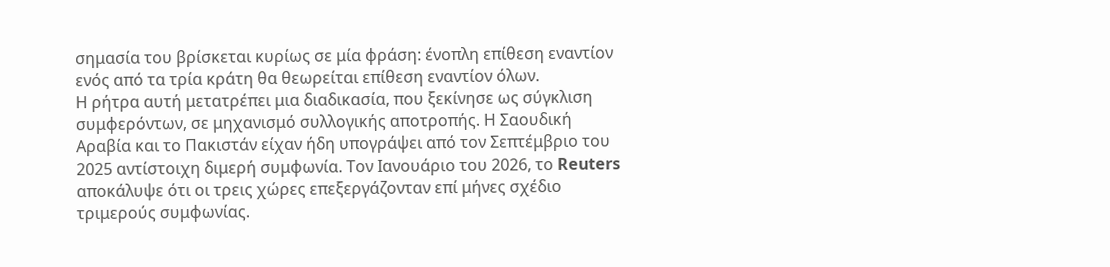σημασία του βρίσκεται κυρίως σε μία φράση: ένοπλη επίθεση εναντίον ενός από τα τρία κράτη θα θεωρείται επίθεση εναντίον όλων.
Η ρήτρα αυτή μετατρέπει μια διαδικασία, που ξεκίνησε ως σύγκλιση συμφερόντων, σε μηχανισμό συλλογικής αποτροπής. Η Σαουδική Αραβία και το Πακιστάν είχαν ήδη υπογράψει από τον Σεπτέμβριο του 2025 αντίστοιχη διμερή συμφωνία. Τον Ιανουάριο του 2026, το Reuters αποκάλυψε ότι οι τρεις χώρες επεξεργάζονταν επί μήνες σχέδιο τριμερούς συμφωνίας.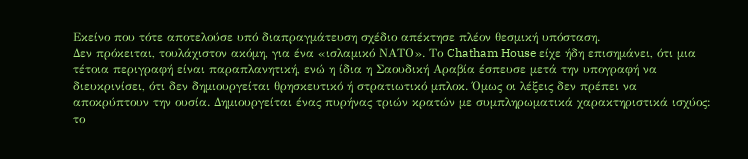Εκείνο που τότε αποτελούσε υπό διαπραγμάτευση σχέδιο απέκτησε πλέον θεσμική υπόσταση.
Δεν πρόκειται, τουλάχιστον ακόμη, για ένα «ισλαμικό ΝΑΤΟ». Το Chatham House είχε ήδη επισημάνει, ότι μια τέτοια περιγραφή είναι παραπλανητική, ενώ η ίδια η Σαουδική Αραβία έσπευσε μετά την υπογραφή να διευκρινίσει, ότι δεν δημιουργείται θρησκευτικό ή στρατιωτικό μπλοκ. Όμως οι λέξεις δεν πρέπει να αποκρύπτουν την ουσία. Δημιουργείται ένας πυρήνας τριών κρατών με συμπληρωματικά χαρακτηριστικά ισχύος: το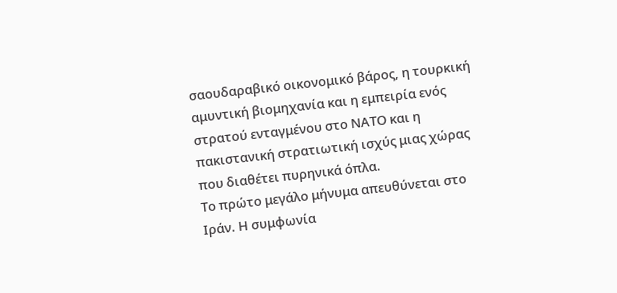σαουδαραβικό οικονομικό βάρος, η τουρκική αμυντική βιομηχανία και η εμπειρία ενός στρατού ενταγμένου στο ΝΑΤΟ και η πακιστανική στρατιωτική ισχύς μιας χώρας που διαθέτει πυρηνικά όπλα.
Το πρώτο μεγάλο μήνυμα απευθύνεται στο Ιράν. Η συμφωνία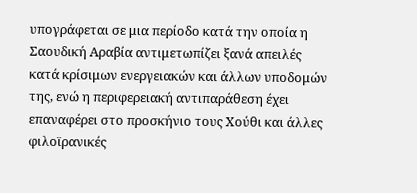υπογράφεται σε μια περίοδο κατά την οποία η Σαουδική Αραβία αντιμετωπίζει ξανά απειλές κατά κρίσιμων ενεργειακών και άλλων υποδομών της, ενώ η περιφερειακή αντιπαράθεση έχει επαναφέρει στο προσκήνιο τους Χούθι και άλλες φιλοϊρανικές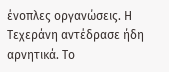ένοπλες οργανώσεις. Η Τεχεράνη αντέδρασε ήδη αρνητικά. Το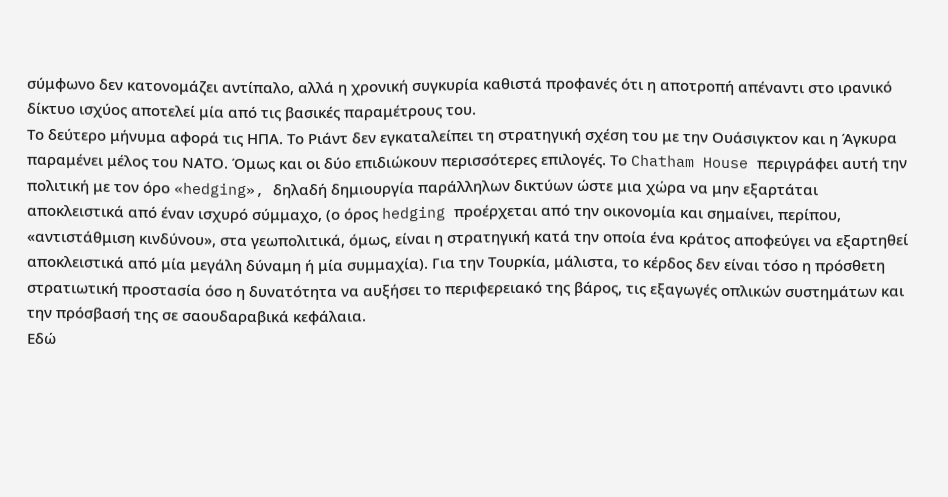σύμφωνο δεν κατονομάζει αντίπαλο, αλλά η χρονική συγκυρία καθιστά προφανές ότι η αποτροπή απέναντι στο ιρανικό δίκτυο ισχύος αποτελεί μία από τις βασικές παραμέτρους του.
Το δεύτερο μήνυμα αφορά τις ΗΠΑ. Το Ριάντ δεν εγκαταλείπει τη στρατηγική σχέση του με την Ουάσιγκτον και η Άγκυρα παραμένει μέλος του ΝΑΤΟ. Όμως και οι δύο επιδιώκουν περισσότερες επιλογές. Το Chatham House περιγράφει αυτή την πολιτική με τον όρο «hedging», δηλαδή δημιουργία παράλληλων δικτύων ώστε μια χώρα να μην εξαρτάται αποκλειστικά από έναν ισχυρό σύμμαχο, (ο όρος hedging προέρχεται από την οικονομία και σημαίνει, περίπου, «αντιστάθμιση κινδύνου», στα γεωπολιτικά, όμως, είναι η στρατηγική κατά την οποία ένα κράτος αποφεύγει να εξαρτηθεί αποκλειστικά από μία μεγάλη δύναμη ή μία συμμαχία). Για την Τουρκία, μάλιστα, το κέρδος δεν είναι τόσο η πρόσθετη στρατιωτική προστασία όσο η δυνατότητα να αυξήσει το περιφερειακό της βάρος, τις εξαγωγές οπλικών συστημάτων και την πρόσβασή της σε σαουδαραβικά κεφάλαια.
Εδώ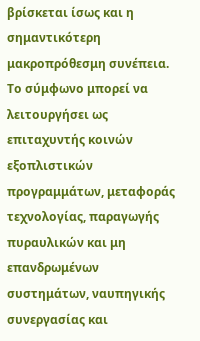βρίσκεται ίσως και η σημαντικότερη μακροπρόθεσμη συνέπεια. Το σύμφωνο μπορεί να λειτουργήσει ως επιταχυντής κοινών εξοπλιστικών προγραμμάτων, μεταφοράς τεχνολογίας, παραγωγής πυραυλικών και μη επανδρωμένων συστημάτων, ναυπηγικής συνεργασίας και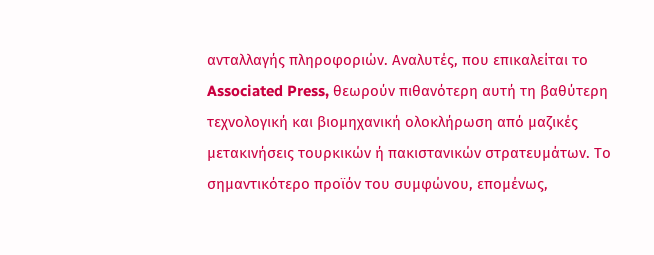ανταλλαγής πληροφοριών. Αναλυτές, που επικαλείται το Associated Press, θεωρούν πιθανότερη αυτή τη βαθύτερη τεχνολογική και βιομηχανική ολοκλήρωση από μαζικές μετακινήσεις τουρκικών ή πακιστανικών στρατευμάτων. Το σημαντικότερο προϊόν του συμφώνου, επομένως,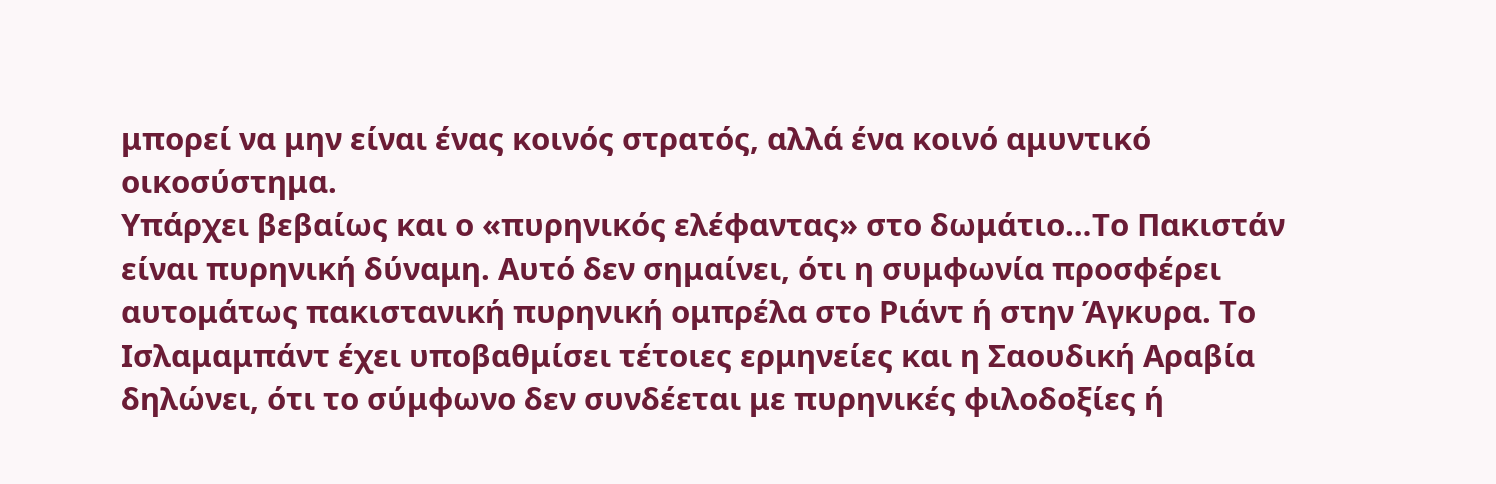μπορεί να μην είναι ένας κοινός στρατός, αλλά ένα κοινό αμυντικό οικοσύστημα.
Υπάρχει βεβαίως και ο «πυρηνικός ελέφαντας» στο δωμάτιο…Το Πακιστάν είναι πυρηνική δύναμη. Αυτό δεν σημαίνει, ότι η συμφωνία προσφέρει αυτομάτως πακιστανική πυρηνική ομπρέλα στο Ριάντ ή στην Άγκυρα. Το Ισλαμαμπάντ έχει υποβαθμίσει τέτοιες ερμηνείες και η Σαουδική Αραβία δηλώνει, ότι το σύμφωνο δεν συνδέεται με πυρηνικές φιλοδοξίες ή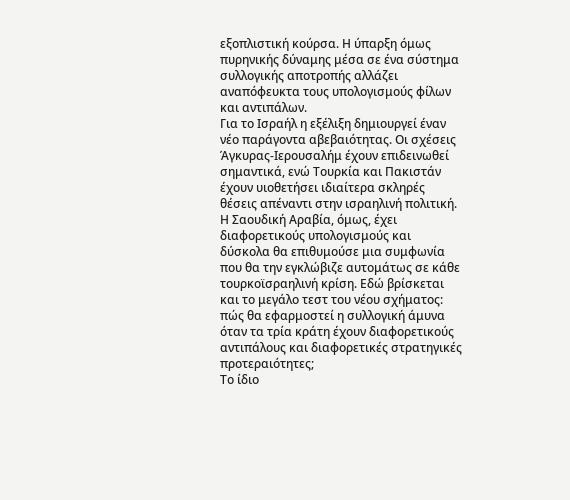εξοπλιστική κούρσα. Η ύπαρξη όμως πυρηνικής δύναμης μέσα σε ένα σύστημα συλλογικής αποτροπής αλλάζει αναπόφευκτα τους υπολογισμούς φίλων και αντιπάλων.
Για το Ισραήλ η εξέλιξη δημιουργεί έναν νέο παράγοντα αβεβαιότητας. Οι σχέσεις Άγκυρας-Ιερουσαλήμ έχουν επιδεινωθεί σημαντικά, ενώ Τουρκία και Πακιστάν έχουν υιοθετήσει ιδιαίτερα σκληρές θέσεις απέναντι στην ισραηλινή πολιτική. Η Σαουδική Αραβία, όμως, έχει διαφορετικούς υπολογισμούς και δύσκολα θα επιθυμούσε μια συμφωνία που θα την εγκλώβιζε αυτομάτως σε κάθε τουρκοϊσραηλινή κρίση. Εδώ βρίσκεται και το μεγάλο τεστ του νέου σχήματος: πώς θα εφαρμοστεί η συλλογική άμυνα όταν τα τρία κράτη έχουν διαφορετικούς αντιπάλους και διαφορετικές στρατηγικές προτεραιότητες;
Το ίδιο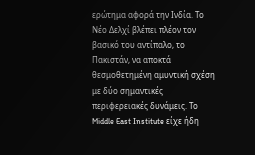ερώτημα αφορά την Ινδία. Το Νέο Δελχί βλέπει πλέον τον βασικό του αντίπαλο, το Πακιστάν, να αποκτά θεσμοθετημένη αμυντική σχέση με δύο σημαντικές περιφερειακές δυνάμεις. Το Middle East Institute είχε ήδη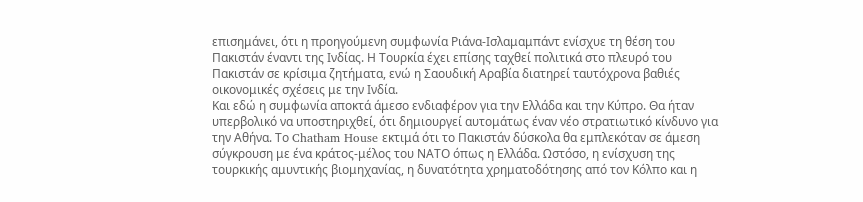επισημάνει, ότι η προηγούμενη συμφωνία Ριάνα-Ισλαμαμπάντ ενίσχυε τη θέση του Πακιστάν έναντι της Ινδίας. Η Τουρκία έχει επίσης ταχθεί πολιτικά στο πλευρό του Πακιστάν σε κρίσιμα ζητήματα, ενώ η Σαουδική Αραβία διατηρεί ταυτόχρονα βαθιές οικονομικές σχέσεις με την Ινδία.
Και εδώ η συμφωνία αποκτά άμεσο ενδιαφέρον για την Ελλάδα και την Κύπρο. Θα ήταν υπερβολικό να υποστηριχθεί, ότι δημιουργεί αυτομάτως έναν νέο στρατιωτικό κίνδυνο για την Αθήνα. Το Chatham House εκτιμά ότι το Πακιστάν δύσκολα θα εμπλεκόταν σε άμεση σύγκρουση με ένα κράτος-μέλος του ΝΑΤΟ όπως η Ελλάδα. Ωστόσο, η ενίσχυση της τουρκικής αμυντικής βιομηχανίας, η δυνατότητα χρηματοδότησης από τον Κόλπο και η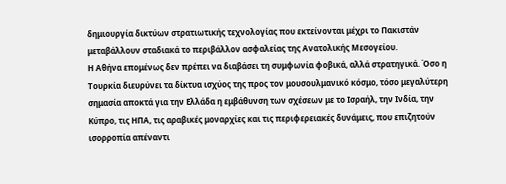δημιουργία δικτύων στρατιωτικής τεχνολογίας που εκτείνονται μέχρι το Πακιστάν μεταβάλλουν σταδιακά το περιβάλλον ασφαλείας της Ανατολικής Μεσογείου.
Η Αθήνα επομένως δεν πρέπει να διαβάσει τη συμφωνία φοβικά, αλλά στρατηγικά. Όσο η Τουρκία διευρύνει τα δίκτυα ισχύος της προς τον μουσουλμανικό κόσμο, τόσο μεγαλύτερη σημασία αποκτά για την Ελλάδα η εμβάθυνση των σχέσεων με το Ισραήλ, την Ινδία, την Κύπρο, τις ΗΠΑ, τις αραβικές μοναρχίες και τις περιφερειακές δυνάμεις, που επιζητούν ισορροπία απέναντι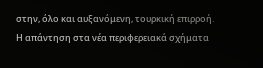στην, όλο και αυξανόμενη, τουρκική επιρροή. Η απάντηση στα νέα περιφερειακά σχήματα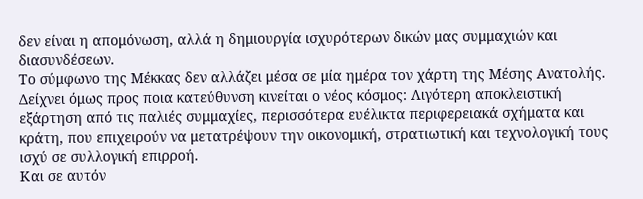δεν είναι η απομόνωση, αλλά η δημιουργία ισχυρότερων δικών μας συμμαχιών και διασυνδέσεων.
Το σύμφωνο της Μέκκας δεν αλλάζει μέσα σε μία ημέρα τον χάρτη της Μέσης Ανατολής. Δείχνει όμως προς ποια κατεύθυνση κινείται ο νέος κόσμος: Λιγότερη αποκλειστική εξάρτηση από τις παλιές συμμαχίες, περισσότερα ευέλικτα περιφερειακά σχήματα και κράτη, που επιχειρούν να μετατρέψουν την οικονομική, στρατιωτική και τεχνολογική τους ισχύ σε συλλογική επιρροή.
Και σε αυτόν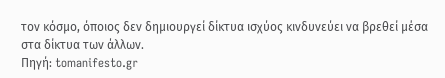τον κόσμο, όποιος δεν δημιουργεί δίκτυα ισχύος κινδυνεύει να βρεθεί μέσα στα δίκτυα των άλλων.
Πηγή: tomanifesto.gr